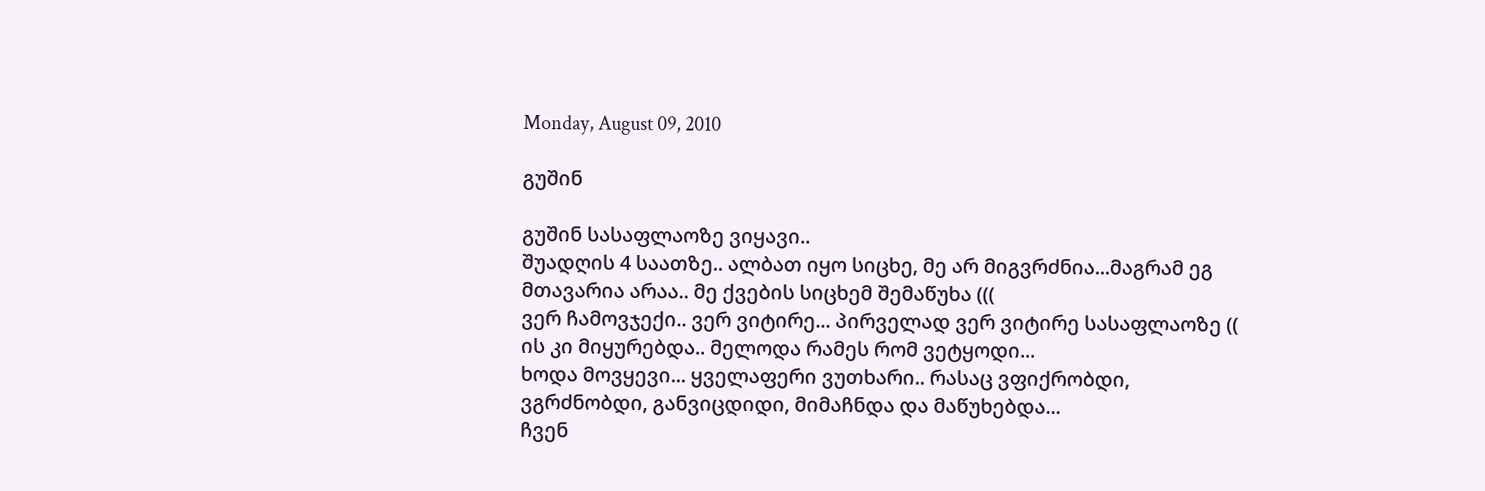Monday, August 09, 2010

გუშინ

გუშინ სასაფლაოზე ვიყავი..
შუადღის 4 საათზე.. ალბათ იყო სიცხე, მე არ მიგვრძნია...მაგრამ ეგ მთავარია არაა.. მე ქვების სიცხემ შემაწუხა (((
ვერ ჩამოვჯექი.. ვერ ვიტირე... პირველად ვერ ვიტირე სასაფლაოზე ((
ის კი მიყურებდა.. მელოდა რამეს რომ ვეტყოდი...
ხოდა მოვყევი... ყველაფერი ვუთხარი.. რასაც ვფიქრობდი, ვგრძნობდი, განვიცდიდი, მიმაჩნდა და მაწუხებდა...
ჩვენ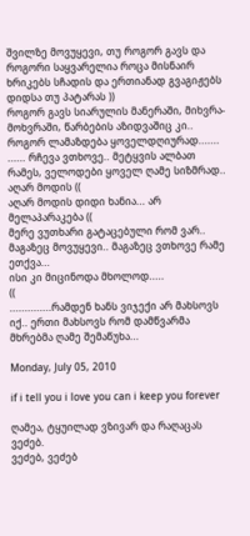შვილზე მოვუყევი, თუ როგორ გავს და როგორი საყვარელია როცა მისნაირ ხრიკებს სჩადის და ერთიანად გვაგიჟებს დიდსა თუ პატარას ))
როგორ გავს სიარულის მანერაში, მიხვრა-მოხვრაში, წარბების აზიდვაშიც კი..
როგორ ლამაზდება ყოველდღიურად.......
...... რჩევა ვთხოვე.. მეტყვის ალბათ რამეს, ველოდები ყოველ ღამე სიზმრად.. აღარ მოდის ((
აღარ მოდის დიდი ხანია... არ მელაპარაკება ((
მერე ვუთხარი გატაცებული რომ ვარ.. მაგაზეც მოვუყევი.. მაგაზეც ვთხოვე რამე ეთქვა...
ისი კი მიცინოდა მხოლოდ.....
((
..............რამდენ ხანს ვიჯექი არ მახსოვს იქ.. ერთი მახსოვს რომ დამწვარმა მხრებმა ღამე შემაწუხა...

Monday, July 05, 2010

if i tell you i love you can i keep you forever

ღამეა, ტყუილად ვზივარ და რაღაცას ვეძებ.
ვეძებ, ვეძებ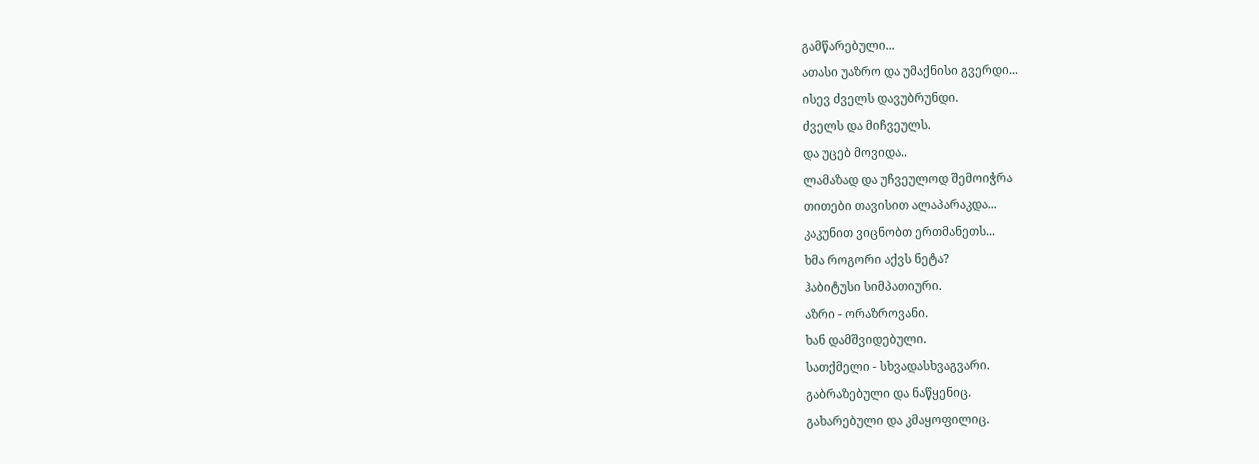გამწარებული...
ათასი უაზრო და უმაქნისი გვერდი...
ისევ ძველს დავუბრუნდი.
ძველს და მიჩვეულს.
და უცებ მოვიდა..
ლამაზად და უჩვეულოდ შემოიჭრა
თითები თავისით ალაპარაკდა...
კაკუნით ვიცნობთ ერთმანეთს...
ხმა როგორი აქვს ნეტა?
ჰაბიტუსი სიმპათიური.
აზრი - ორაზროვანი.
ხან დამშვიდებული.
სათქმელი - სხვადასხვაგვარი.
გაბრაზებული და ნაწყენიც.
გახარებული და კმაყოფილიც.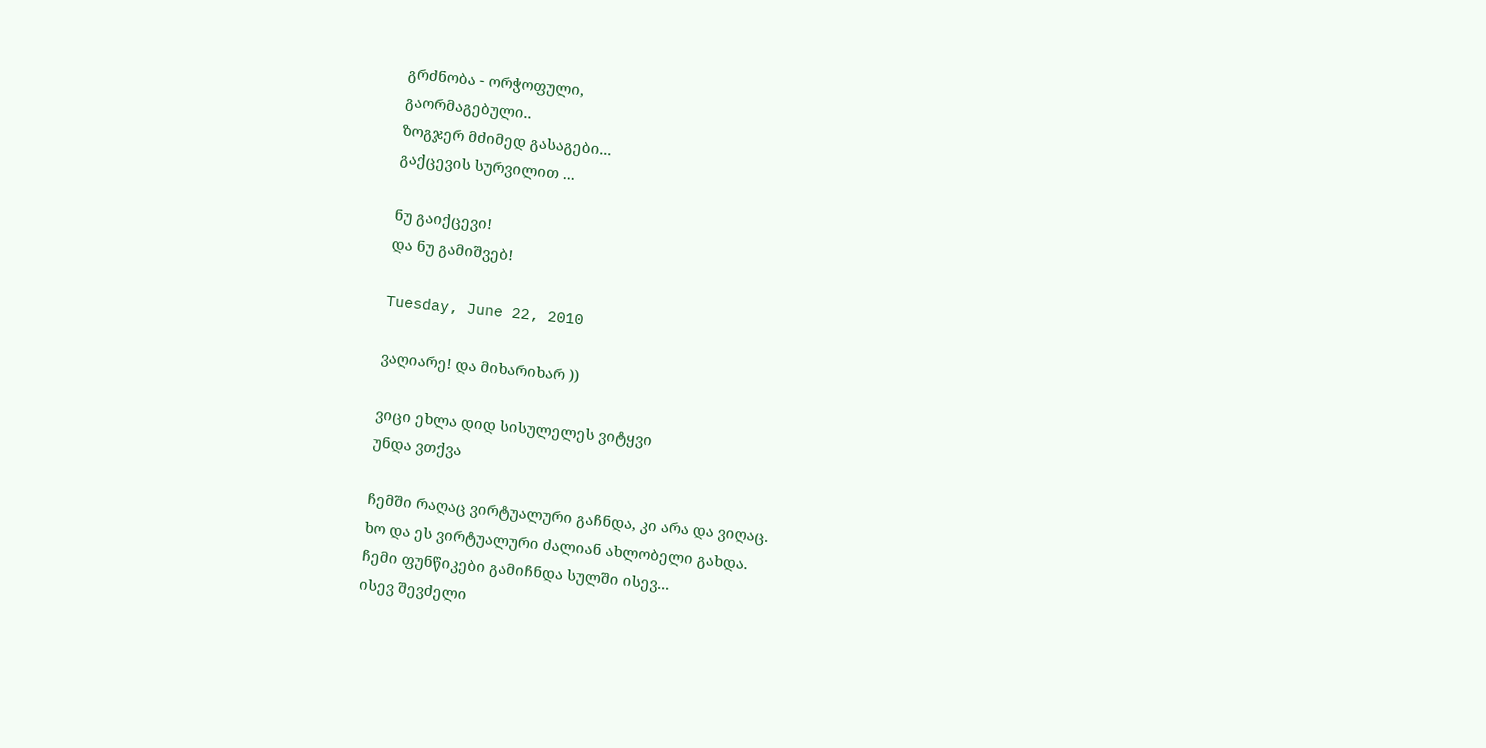გრძნობა - ორჭოფული,
გაორმაგებული..
ზოგჯერ მძიმედ გასაგები...
გაქცევის სურვილით ...

ნუ გაიქცევი!
და ნუ გამიშვებ!

Tuesday, June 22, 2010

ვაღიარე! და მიხარიხარ ))

ვიცი ეხლა დიდ სისულელეს ვიტყვი
უნდა ვთქვა

ჩემში რაღაც ვირტუალური გაჩნდა, კი არა და ვიღაც.
ხო და ეს ვირტუალური ძალიან ახლობელი გახდა.
ჩემი ფუნწიკები გამიჩნდა სულში ისევ...
ისევ შევძელი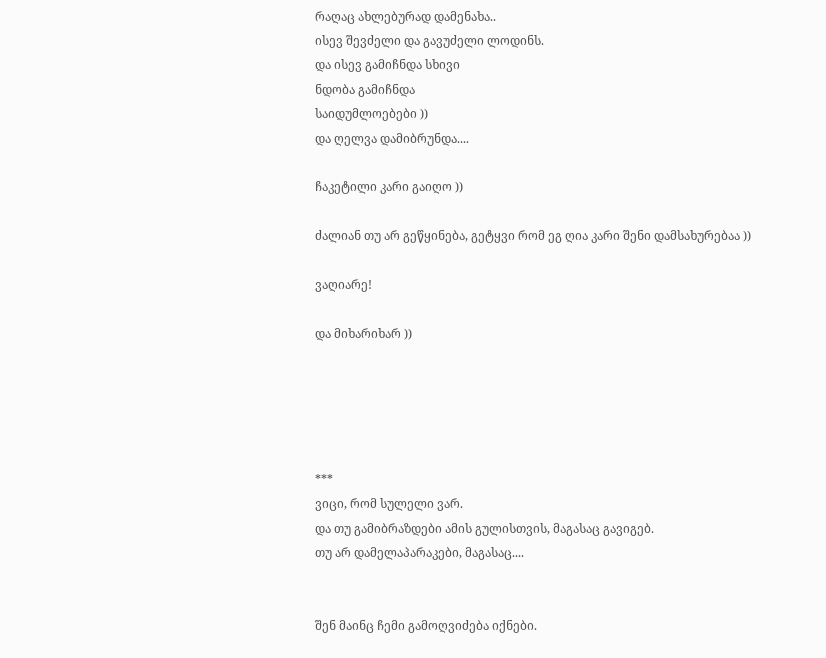რაღაც ახლებურად დამენახა..
ისევ შევძელი და გავუძელი ლოდინს.
და ისევ გამიჩნდა სხივი
ნდობა გამიჩნდა
საიდუმლოებები ))
და ღელვა დამიბრუნდა....

ჩაკეტილი კარი გაიღო ))

ძალიან თუ არ გეწყინება, გეტყვი რომ ეგ ღია კარი შენი დამსახურებაა ))

ვაღიარე!

და მიხარიხარ ))





***
ვიცი, რომ სულელი ვარ.
და თუ გამიბრაზდები ამის გულისთვის, მაგასაც გავიგებ.
თუ არ დამელაპარაკები, მაგასაც....


შენ მაინც ჩემი გამოღვიძება იქნები.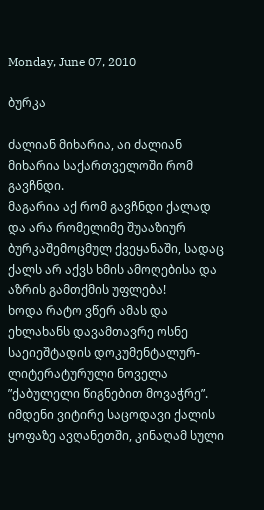Monday, June 07, 2010

ბურკა

ძალიან მიხარია, აი ძალიან მიხარია საქართველოში რომ გავჩნდი.
მაგარია აქ რომ გავჩნდი ქალად და არა რომელიმე შუააზიურ ბურკაშემოცმულ ქვეყანაში, სადაც ქალს არ აქვს ხმის ამოღებისა და აზრის გამთქმის უფლება!
ხოდა რატო ვწერ ამას და ეხლახანს დავამთავრე ოსნე საეიეშტადის დოკუმენტალურ-ლიტერატურული ნოველა ”ქაბულელი წიგნებით მოვაჭრე”. იმდენი ვიტირე საცოდავი ქალის ყოფაზე ავღანეთში, კინაღამ სული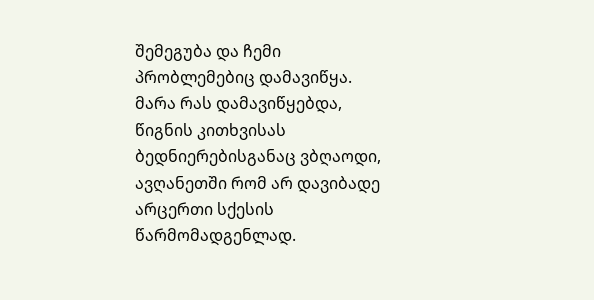შემეგუბა და ჩემი პრობლემებიც დამავიწყა.
მარა რას დამავიწყებდა, წიგნის კითხვისას ბედნიერებისგანაც ვბღაოდი, ავღანეთში რომ არ დავიბადე არცერთი სქესის წარმომადგენლად.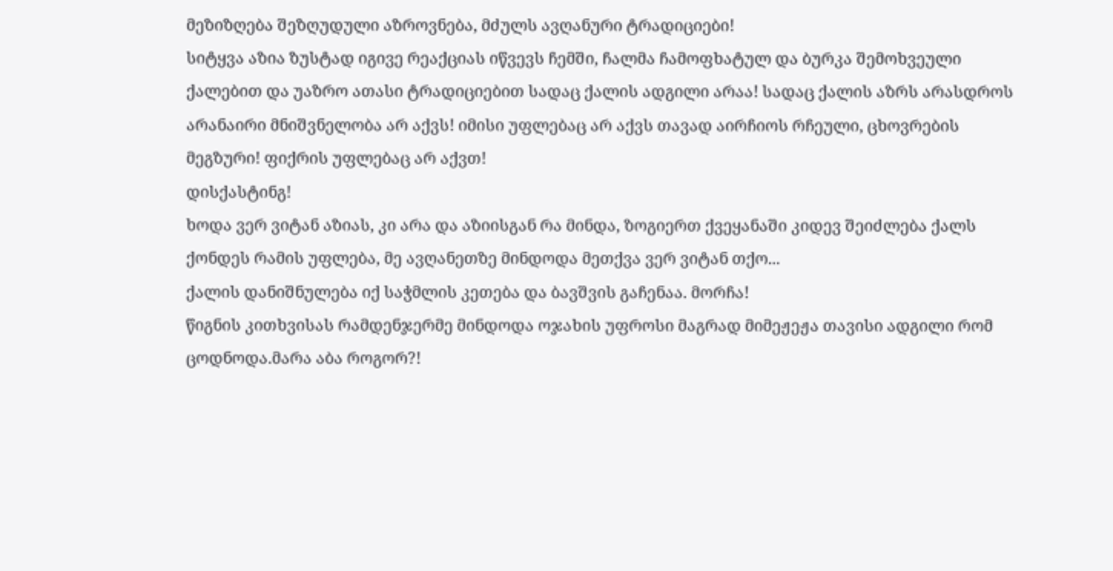მეზიზღება შეზღუდული აზროვნება, მძულს ავღანური ტრადიციები!
სიტყვა აზია ზუსტად იგივე რეაქციას იწვევს ჩემში, ჩალმა ჩამოფხატულ და ბურკა შემოხვეული ქალებით და უაზრო ათასი ტრადიციებით სადაც ქალის ადგილი არაა! სადაც ქალის აზრს არასდროს არანაირი მნიშვნელობა არ აქვს! იმისი უფლებაც არ აქვს თავად აირჩიოს რჩეული, ცხოვრების მეგზური! ფიქრის უფლებაც არ აქვთ!
დისქასტინგ!
ხოდა ვერ ვიტან აზიას, კი არა და აზიისგან რა მინდა, ზოგიერთ ქვეყანაში კიდევ შეიძლება ქალს ქონდეს რამის უფლება, მე ავღანეთზე მინდოდა მეთქვა ვერ ვიტან თქო...
ქალის დანიშნულება იქ საჭმლის კეთება და ბავშვის გაჩენაა. მორჩა!
წიგნის კითხვისას რამდენჯერმე მინდოდა ოჯახის უფროსი მაგრად მიმეჟეჟა თავისი ადგილი რომ ცოდნოდა.მარა აბა როგორ?!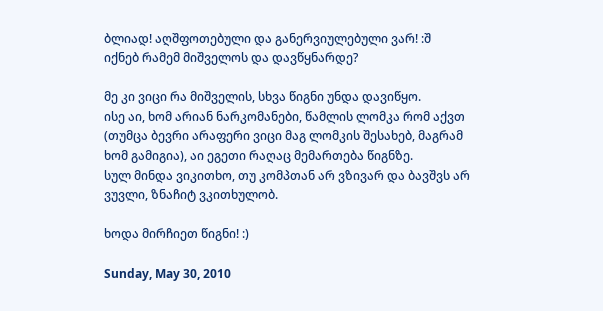ბლიად! აღშფოთებული და განერვიულებული ვარ! :შ
იქნებ რამემ მიშველოს და დავწყნარდე?

მე კი ვიცი რა მიშველის, სხვა წიგნი უნდა დავიწყო.
ისე აი, ხომ არიან ნარკომანები, წამლის ლომკა რომ აქვთ (თუმცა ბევრი არაფერი ვიცი მაგ ლომკის შესახებ, მაგრამ ხომ გამიგია), აი ეგეთი რაღაც მემართება წიგნზე.
სულ მინდა ვიკითხო, თუ კომპთან არ ვზივარ და ბავშვს არ ვუვლი, ზნაჩიტ ვკითხულობ.

ხოდა მირჩიეთ წიგნი! :)

Sunday, May 30, 2010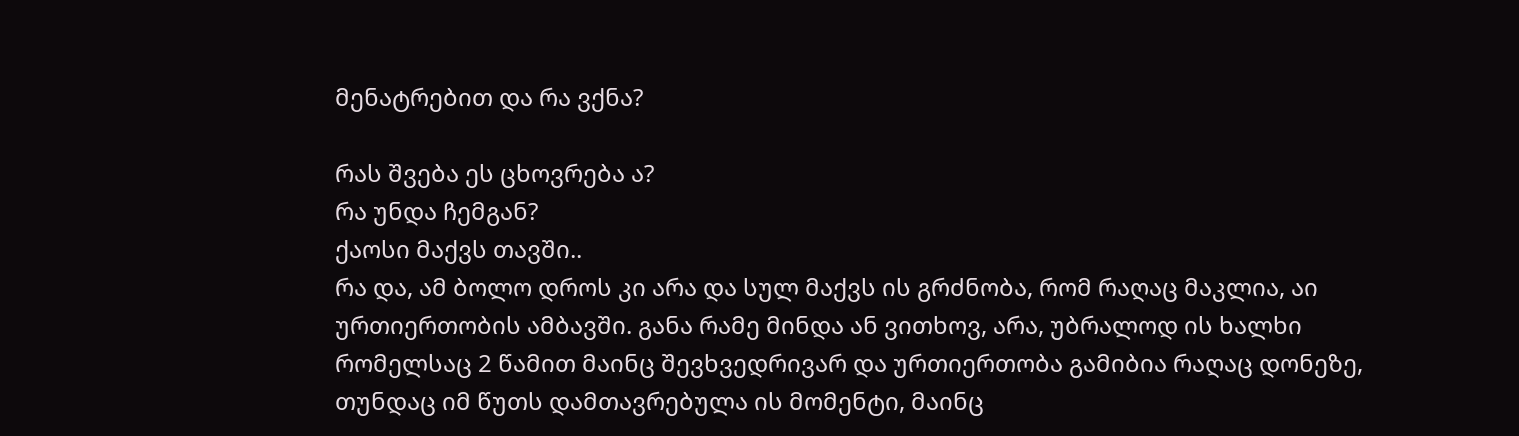მენატრებით და რა ვქნა?

რას შვება ეს ცხოვრება ა?
რა უნდა ჩემგან?
ქაოსი მაქვს თავში..
რა და, ამ ბოლო დროს კი არა და სულ მაქვს ის გრძნობა, რომ რაღაც მაკლია, აი ურთიერთობის ამბავში. განა რამე მინდა ან ვითხოვ, არა, უბრალოდ ის ხალხი რომელსაც 2 წამით მაინც შევხვედრივარ და ურთიერთობა გამიბია რაღაც დონეზე, თუნდაც იმ წუთს დამთავრებულა ის მომენტი, მაინც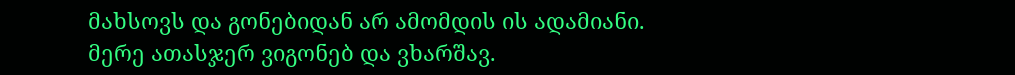მახსოვს და გონებიდან არ ამომდის ის ადამიანი.
მერე ათასჯერ ვიგონებ და ვხარშავ.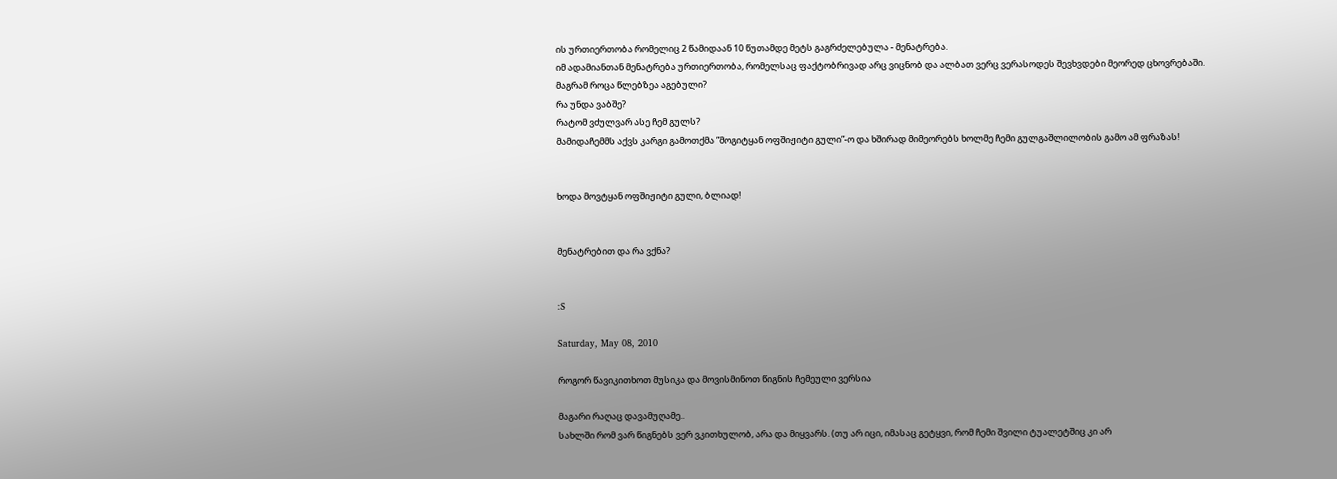ის ურთიერთობა რომელიც 2 წამიდაან 10 წუთამდე მეტს გაგრძელებულა - მენატრება.
იმ ადამიანთან მენატრება ურთიერთობა, რომელსაც ფაქტობრივად არც ვიცნობ და ალბათ ვერც ვერასოდეს შევხვდები მეორედ ცხოვრებაში.
მაგრამ როცა წლებზეა აგებული?
რა უნდა ვაბშე?
რატომ ვძულვარ ასე ჩემ გულს?
მამიდაჩემმს აქვს კარგი გამოთქმა ”მოგიტყან ოფშიჟიტი გული”-ო და ხშირად მიმეორებს ხოლმე ჩემი გულგაშლილობის გამო ამ ფრაზას!


ხოდა მოვტყან ოფშიჟიტი გული, ბლიად!


მენატრებით და რა ვქნა?


:S

Saturday, May 08, 2010

როგორ წავიკითხოთ მუსიკა და მოვისმინოთ წიგნის ჩემეული ვერსია

მაგარი რაღაც დავამუღამე..
სახლში რომ ვარ წიგნებს ვერ ვკითხულობ, არა და მიყვარს. (თუ არ იცი, იმასაც გეტყვი, რომ ჩემი შვილი ტუალეტშიც კი არ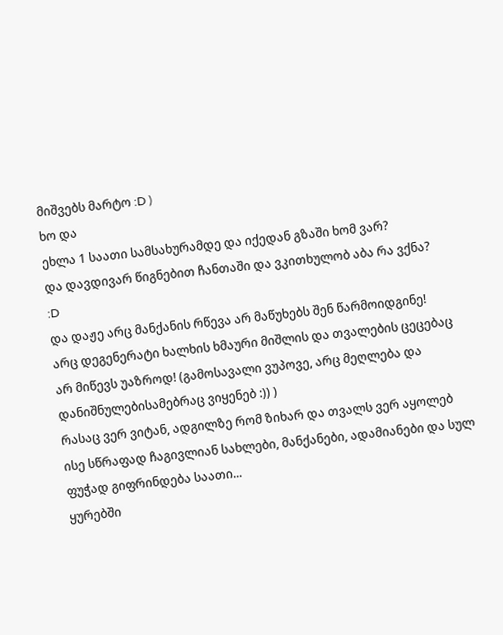მიშვებს მარტო :D )
ხო და
ეხლა 1 საათი სამსახურამდე და იქედან გზაში ხომ ვარ?
და დავდივარ წიგნებით ჩანთაში და ვკითხულობ აბა რა ვქნა?
:D
და დაჟე არც მანქანის რწევა არ მაწუხებს შენ წარმოიდგინე!
არც დეგენერატი ხალხის ხმაური მიშლის და თვალების ცეცებაც არ მიწევს უაზროდ! (გამოსავალი ვუპოვე, არც მეღლება და დანიშნულებისამებრაც ვიყენებ :)) )
რასაც ვერ ვიტან, ადგილზე რომ ზიხარ და თვალს ვერ აყოლებ ისე სწრაფად ჩაგივლიან სახლები, მანქანები, ადამიანები და სულ ფუჭად გიფრინდება საათი...
ყურებში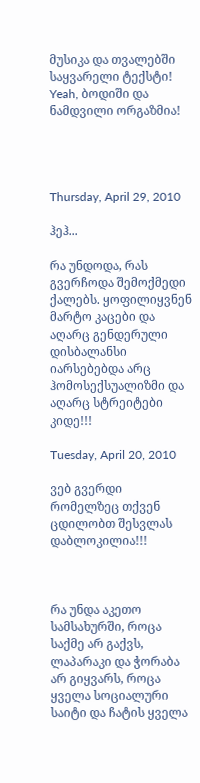მუსიკა და თვალებში საყვარელი ტექსტი!
Yeah, ბოდიში და ნამდვილი ორგაზმია!




Thursday, April 29, 2010

ჰეჰ...

რა უნდოდა, რას გვერჩოდა შემოქმედი ქალებს. ყოფილიყვნენ მარტო კაცები და აღარც გენდერული დისბალანსი იარსებებდა არც ჰომოსექსუალიზმი და აღარც სტრეიტები კიდე!!!

Tuesday, April 20, 2010

ვებ გვერდი რომელზეც თქვენ ცდილობთ შესვლას დაბლოკილია!!!



რა უნდა აკეთო სამსახურში, როცა საქმე არ გაქვს, ლაპარაკი და ჭორაბა არ გიყვარს, როცა ყველა სოციალური საიტი და ჩატის ყველა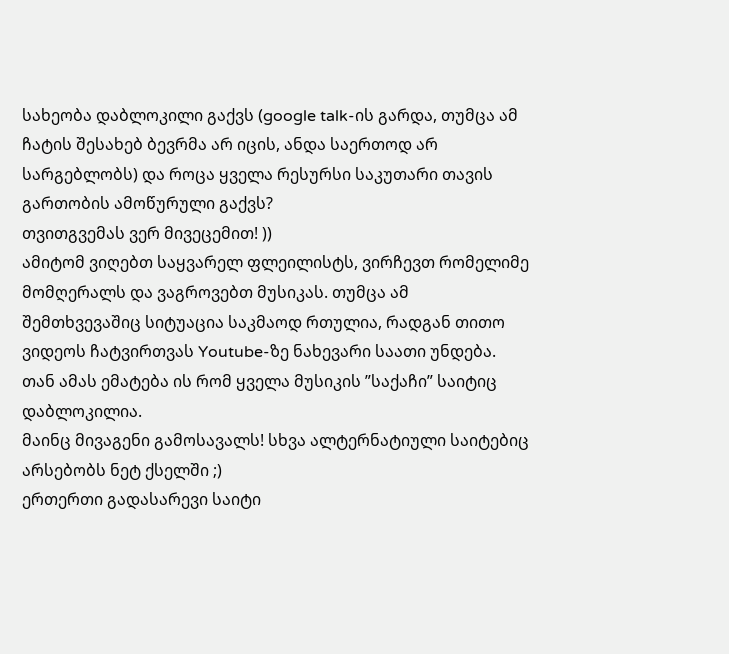სახეობა დაბლოკილი გაქვს (google talk-ის გარდა, თუმცა ამ ჩატის შესახებ ბევრმა არ იცის, ანდა საერთოდ არ სარგებლობს) და როცა ყველა რესურსი საკუთარი თავის გართობის ამოწურული გაქვს?
თვითგვემას ვერ მივეცემით! ))
ამიტომ ვიღებთ საყვარელ ფლეილისტს, ვირჩევთ რომელიმე მომღერალს და ვაგროვებთ მუსიკას. თუმცა ამ შემთხვევაშიც სიტუაცია საკმაოდ რთულია, რადგან თითო ვიდეოს ჩატვირთვას Youtube-ზე ნახევარი საათი უნდება. თან ამას ემატება ის რომ ყველა მუსიკის ”საქაჩი” საიტიც დაბლოკილია.
მაინც მივაგენი გამოსავალს! სხვა ალტერნატიული საიტებიც არსებობს ნეტ ქსელში ;)
ერთერთი გადასარევი საიტი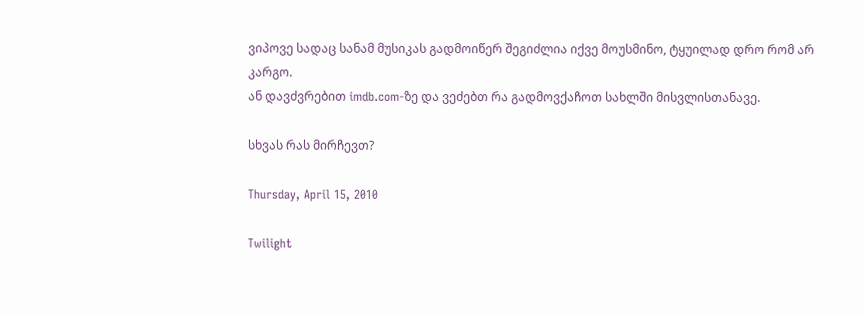ვიპოვე სადაც სანამ მუსიკას გადმოიწერ შეგიძლია იქვე მოუსმინო, ტყუილად დრო რომ არ კარგო.
ან დავძვრებით imdb.com-ზე და ვეძებთ რა გადმოვქაჩოთ სახლში მისვლისთანავე.

სხვას რას მირჩევთ?

Thursday, April 15, 2010

Twilight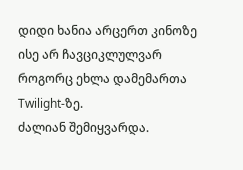დიდი ხანია არცერთ კინოზე ისე არ ჩავციკლულვარ როგორც ეხლა დამემართა Twilight-ზე.
ძალიან შემიყვარდა.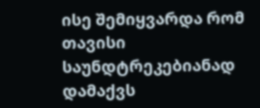ისე შემიყვარდა რომ თავისი საუნდტრეკებიანად დამაქვს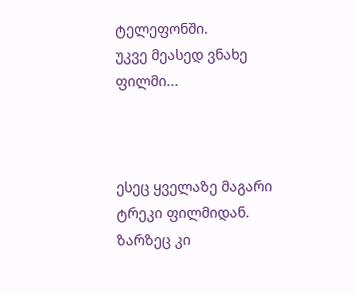ტელეფონში.
უკვე მეასედ ვნახე ფილმი...



ესეც ყველაზე მაგარი ტრეკი ფილმიდან. ზარზეც კი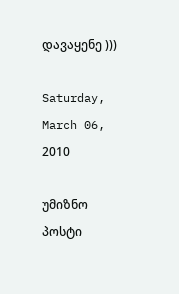დავაყენე )))

Saturday, March 06, 2010

უმიზნო პოსტი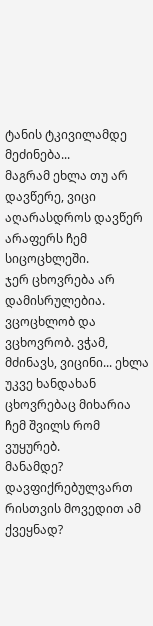ტანის ტკივილამდე მეძინება...
მაგრამ ეხლა თუ არ დავწერე, ვიცი აღარასდროს დავწერ არაფერს ჩემ სიცოცხლეში.
ჯერ ცხოვრება არ დამისრულებია. ვცოცხლობ და ვცხოვრობ. ვჭამ, მძინავს, ვიცინი... ეხლა უკვე ხანდახან ცხოვრებაც მიხარია ჩემ შვილს რომ ვუყურებ.
მანამდე?
დავფიქრებულვართ რისთვის მოვედით ამ ქვეყნად?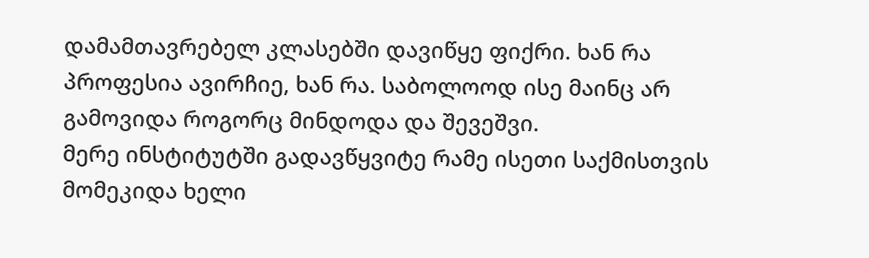დამამთავრებელ კლასებში დავიწყე ფიქრი. ხან რა პროფესია ავირჩიე, ხან რა. საბოლოოდ ისე მაინც არ გამოვიდა როგორც მინდოდა და შევეშვი.
მერე ინსტიტუტში გადავწყვიტე რამე ისეთი საქმისთვის მომეკიდა ხელი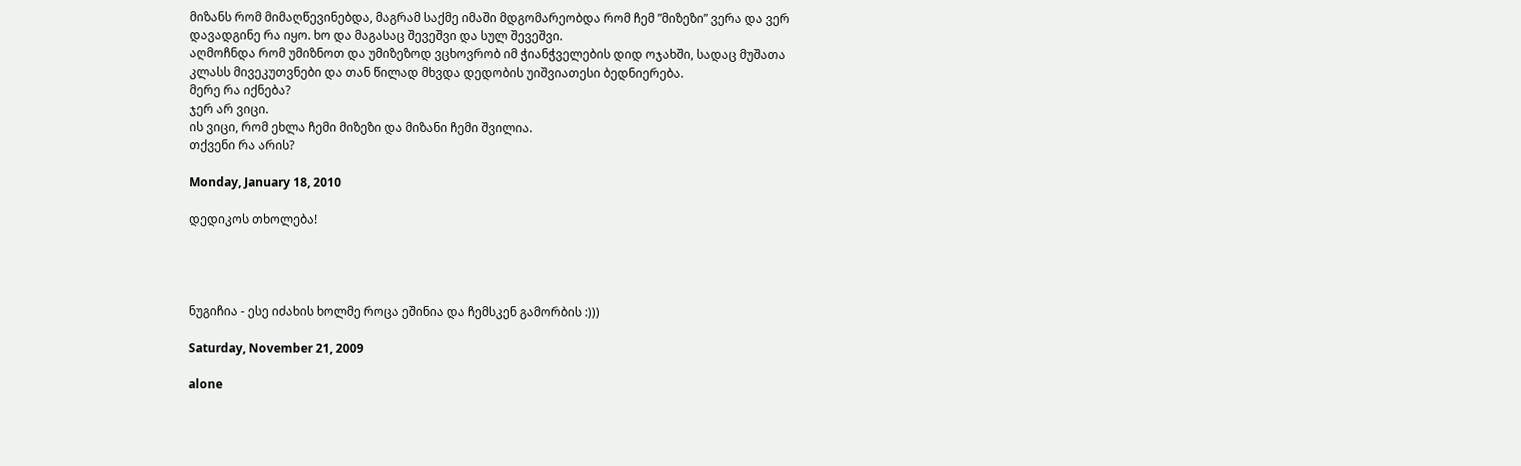მიზანს რომ მიმაღწევინებდა, მაგრამ საქმე იმაში მდგომარეობდა რომ ჩემ ”მიზეზი” ვერა და ვერ დავადგინე რა იყო. ხო და მაგასაც შევეშვი და სულ შევეშვი.
აღმოჩნდა რომ უმიზნოთ და უმიზეზოდ ვცხოვრობ იმ ჭიანჭველების დიდ ოჯახში, სადაც მუშათა კლასს მივეკუთვნები და თან წილად მხვდა დედობის უიშვიათესი ბედნიერება.
მერე რა იქნება?
ჯერ არ ვიცი.
ის ვიცი, რომ ეხლა ჩემი მიზეზი და მიზანი ჩემი შვილია.
თქვენი რა არის?

Monday, January 18, 2010

დედიკოს თხოლება!




ნუგიჩია - ესე იძახის ხოლმე როცა ეშინია და ჩემსკენ გამორბის :)))

Saturday, November 21, 2009

alone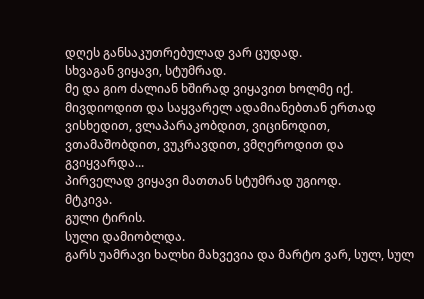დღეს განსაკუთრებულად ვარ ცუდად.
სხვაგან ვიყავი, სტუმრად.
მე და გიო ძალიან ხშირად ვიყავით ხოლმე იქ. მივდიოდით და საყვარელ ადამიანებთან ერთად ვისხედით, ვლაპარაკობდით, ვიცინოდით, ვთამაშობდით, ვუკრავდით, ვმღეროდით და გვიყვარდა...
პირველად ვიყავი მათთან სტუმრად უგიოდ.
მტკივა.
გული ტირის.
სული დამიობლდა.
გარს უამრავი ხალხი მახვევია და მარტო ვარ, სულ, სულ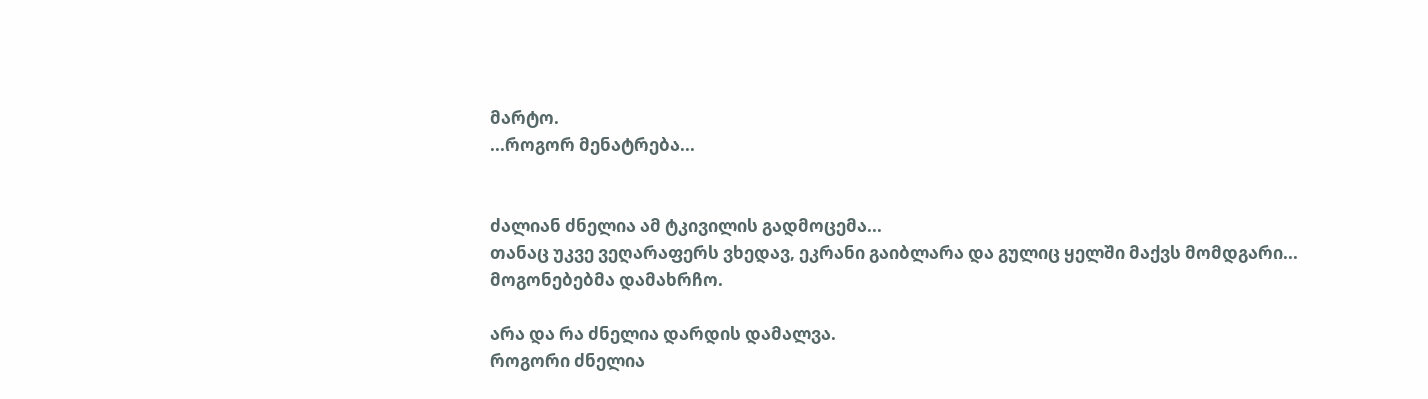მარტო.
...როგორ მენატრება...


ძალიან ძნელია ამ ტკივილის გადმოცემა...
თანაც უკვე ვეღარაფერს ვხედავ, ეკრანი გაიბლარა და გულიც ყელში მაქვს მომდგარი...
მოგონებებმა დამახრჩო.

არა და რა ძნელია დარდის დამალვა.
როგორი ძნელია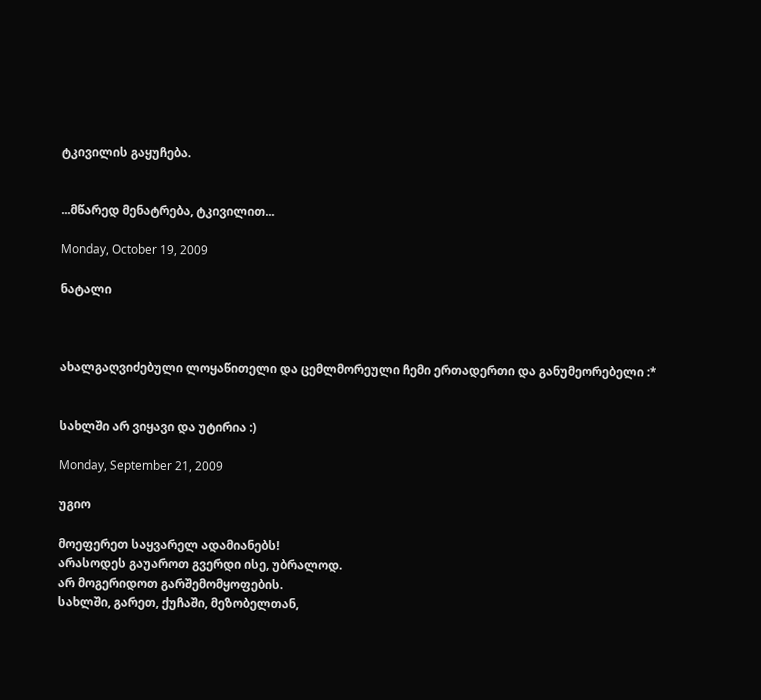ტკივილის გაყუჩება.


...მწარედ მენატრება, ტკივილით...

Monday, October 19, 2009

ნატალი



ახალგაღვიძებული ლოყაწითელი და ცემლმორეული ჩემი ერთადერთი და განუმეორებელი :*


სახლში არ ვიყავი და უტირია :)

Monday, September 21, 2009

უგიო

მოეფერეთ საყვარელ ადამიანებს!
არასოდეს გაუაროთ გვერდი ისე, უბრალოდ.
არ მოგერიდოთ გარშემომყოფების.
სახლში, გარეთ, ქუჩაში, მეზობელთან,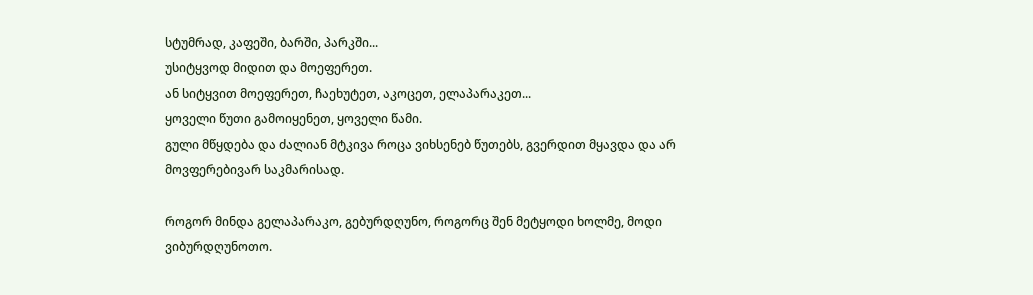სტუმრად, კაფეში, ბარში, პარკში...
უსიტყვოდ მიდით და მოეფერეთ.
ან სიტყვით მოეფერეთ, ჩაეხუტეთ, აკოცეთ, ელაპარაკეთ...
ყოველი წუთი გამოიყენეთ, ყოველი წამი.
გული მწყდება და ძალიან მტკივა როცა ვიხსენებ წუთებს, გვერდით მყავდა და არ მოვფერებივარ საკმარისად.

როგორ მინდა გელაპარაკო, გებურდღუნო, როგორც შენ მეტყოდი ხოლმე, მოდი ვიბურდღუნოთო.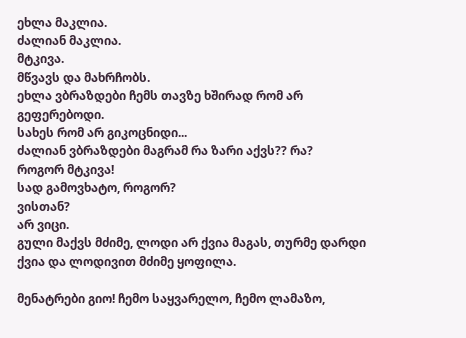ეხლა მაკლია.
ძალიან მაკლია.
მტკივა.
მწვავს და მახრჩობს.
ეხლა ვბრაზდები ჩემს თავზე ხშირად რომ არ გეფერებოდი.
სახეს რომ არ გიკოცნიდი...
ძალიან ვბრაზდები მაგრამ რა ზარი აქვს?? რა?
როგორ მტკივა!
სად გამოვხატო, როგორ?
ვისთან?
არ ვიცი.
გული მაქვს მძიმე, ლოდი არ ქვია მაგას, თურმე დარდი ქვია და ლოდივით მძიმე ყოფილა.

მენატრები გიო! ჩემო საყვარელო, ჩემო ლამაზო,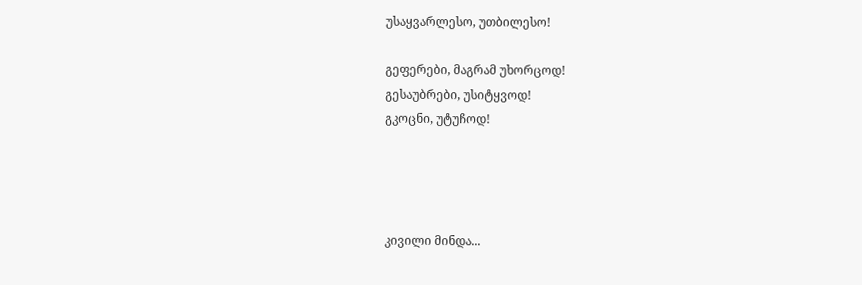უსაყვარლესო, უთბილესო!

გეფერები, მაგრამ უხორცოდ!
გესაუბრები, უსიტყვოდ!
გკოცნი, უტუჩოდ!




კივილი მინდა...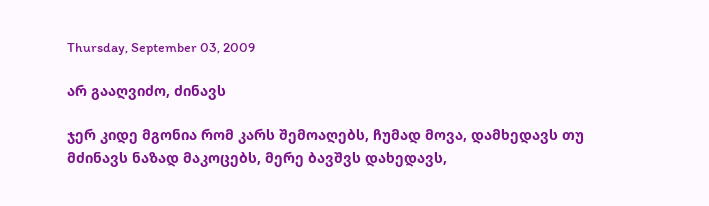Thursday, September 03, 2009

არ გააღვიძო, ძინავს

ჯერ კიდე მგონია რომ კარს შემოაღებს, ჩუმად მოვა, დამხედავს თუ მძინავს ნაზად მაკოცებს, მერე ბავშვს დახედავს,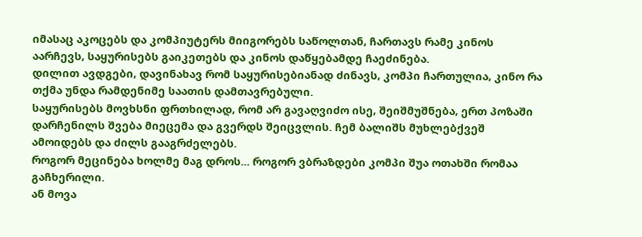იმასაც აკოცებს და კომპიუტერს მიიგორებს საწოლთან, ჩართავს რამე კინოს აარჩევს, საყურისებს გაიკეთებს და კინოს დაწყებამდე ჩაეძინება.
დილით ავდგები, დავინახავ რომ საყურისებიანად ძინავს, კომპი ჩართულია, კინო რა თქმა უნდა რამდენიმე საათის დამთავრებული.
საყურისებს მოვხსნი ფრთხილად, რომ არ გავაღვიძო ისე, შეიშმუშნება, ერთ პოზაში დარჩენილს შვება მიეცემა და გვერდს შეიცვლის. ჩემ ბალიშს მუხლებქვეშ ამოიდებს და ძილს გააგრძელებს.
როგორ მეცინება ხოლმე მაგ დროს... როგორ ვბრაზდები კომპი შუა ოთახში რომაა გაჩხერილი.
ან მოვა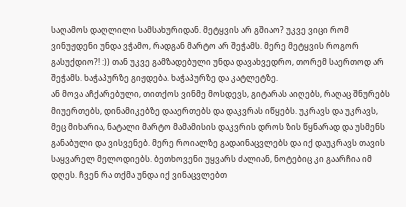საღამოს დაღლილი სამსახურიდან. მეტყვის არ გშიაო? უკვე ვიცი რომ ვინუჟდენი უნდა ვჭამო, რადგან მარტო არ შეჭამს. მერე მეტყვის როგორ გასუქდიო?! :)) თან უკვე გამზადებული უნდა დავახვედრო, თორემ საერთოდ არ შეჭამს. ხაჭაპურზე გიჟდება. ხაჭაპურზე და კატლეტზე.
ან მოვა აჩქარებული, თითქოს ვინმე მოსდევს, გიტარას აიღებს, რაღაც შნურებს მიუერთებს, დინამიკებზე დააერთებს და დაკვრას იწყებს. უკრავს და უკრავს, მეც მიხარია, ნატალი მარტო მამამისის დაკვრის დროს ზის წყნარად და უსმენს განაბული და ვისვენებ. მერე როიალზე გადაინაცვლებს და იქ დაუკრავს თავის საყვარელ მელოდიებს. ბეთხოვენი უყვარს ძალიან, ნოტებიც კი გაარჩია იმ დღეს. ჩვენ რა თქმა უნდა იქ ვინაცვლებთ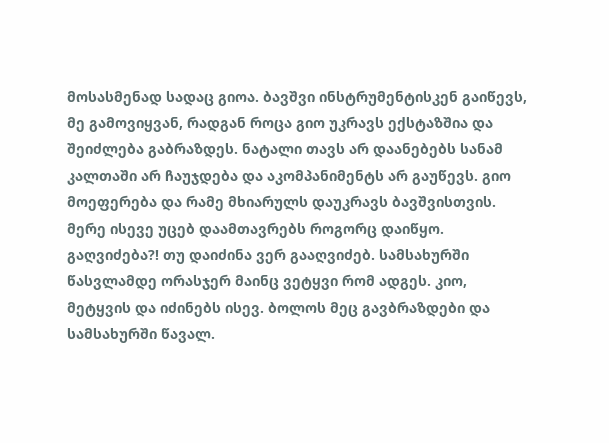მოსასმენად სადაც გიოა. ბავშვი ინსტრუმენტისკენ გაიწევს, მე გამოვიყვან, რადგან როცა გიო უკრავს ექსტაზშია და შეიძლება გაბრაზდეს. ნატალი თავს არ დაანებებს სანამ კალთაში არ ჩაუჯდება და აკომპანიმენტს არ გაუწევს. გიო მოეფერება და რამე მხიარულს დაუკრავს ბავშვისთვის.
მერე ისევე უცებ დაამთავრებს როგორც დაიწყო.
გაღვიძება?! თუ დაიძინა ვერ გააღვიძებ. სამსახურში წასვლამდე ორასჯერ მაინც ვეტყვი რომ ადგეს. კიო, მეტყვის და იძინებს ისევ. ბოლოს მეც გავბრაზდები და სამსახურში წავალ.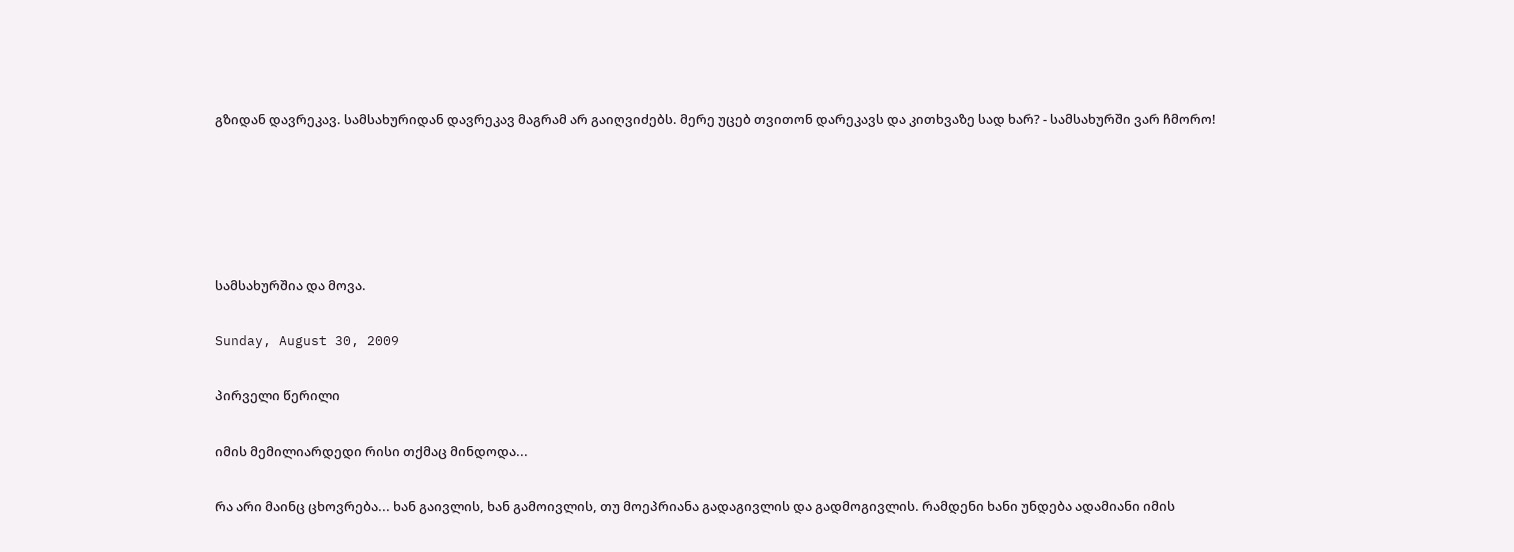გზიდან დავრეკავ. სამსახურიდან დავრეკავ მაგრამ არ გაიღვიძებს. მერე უცებ თვითონ დარეკავს და კითხვაზე სად ხარ? - სამსახურში ვარ ჩმორო!





სამსახურშია და მოვა.

Sunday, August 30, 2009

პირველი წერილი

იმის მემილიარდედი რისი თქმაც მინდოდა...

რა არი მაინც ცხოვრება... ხან გაივლის, ხან გამოივლის, თუ მოეპრიანა გადაგივლის და გადმოგივლის. რამდენი ხანი უნდება ადამიანი იმის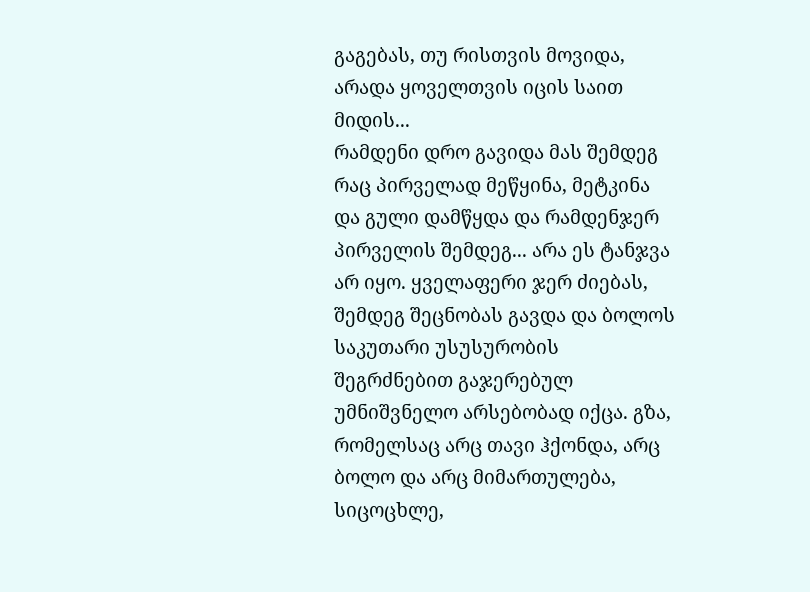გაგებას, თუ რისთვის მოვიდა, არადა ყოველთვის იცის საით მიდის...
რამდენი დრო გავიდა მას შემდეგ რაც პირველად მეწყინა, მეტკინა და გული დამწყდა და რამდენჯერ პირველის შემდეგ... არა ეს ტანჯვა არ იყო. ყველაფერი ჯერ ძიებას, შემდეგ შეცნობას გავდა და ბოლოს საკუთარი უსუსურობის შეგრძნებით გაჯერებულ უმნიშვნელო არსებობად იქცა. გზა, რომელსაც არც თავი ჰქონდა, არც ბოლო და არც მიმართულება, სიცოცხლე,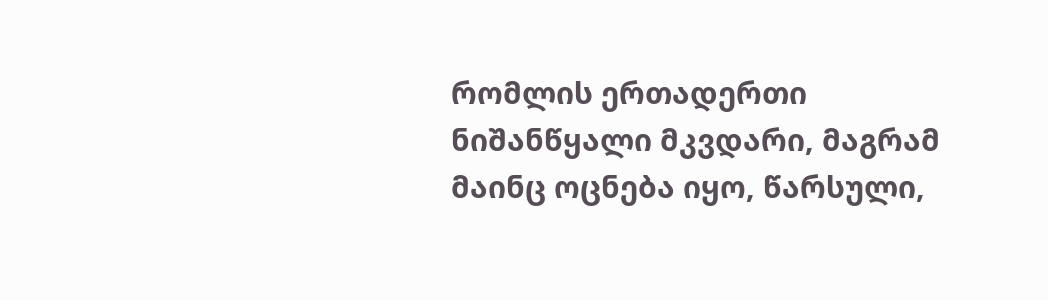რომლის ერთადერთი ნიშანწყალი მკვდარი, მაგრამ მაინც ოცნება იყო, წარსული,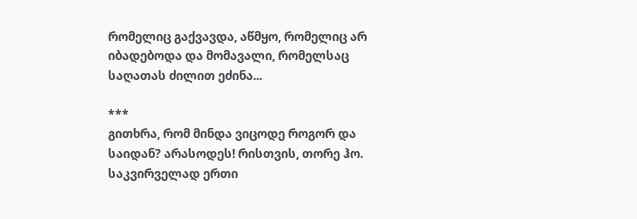რომელიც გაქვავდა, აწმყო, რომელიც არ იბადებოდა და მომავალი, რომელსაც საღათას ძილით ეძინა...

***
გითხრა, რომ მინდა ვიცოდე როგორ და საიდან? არასოდეს! რისთვის, თორე ჰო. საკვირველად ერთი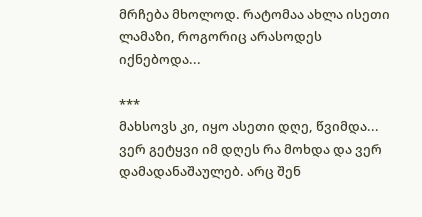მრჩება მხოლოდ. რატომაა ახლა ისეთი ლამაზი, როგორიც არასოდეს იქნებოდა...

***
მახსოვს კი, იყო ასეთი დღე, წვიმდა...
ვერ გეტყვი იმ დღეს რა მოხდა და ვერ დამადანაშაულებ. არც შენ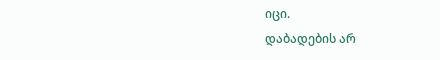იცი.
დაბადების არ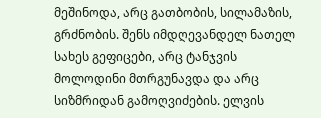მეშინოდა, არც გათბობის, სილამაზის, გრძნობის. შენს იმდღევანდელ ნათელ სახეს გეფიცები, არც ტანჯვის მოლოდინი მთრგუნავდა და არც სიზმრიდან გამოღვიძების. ელვის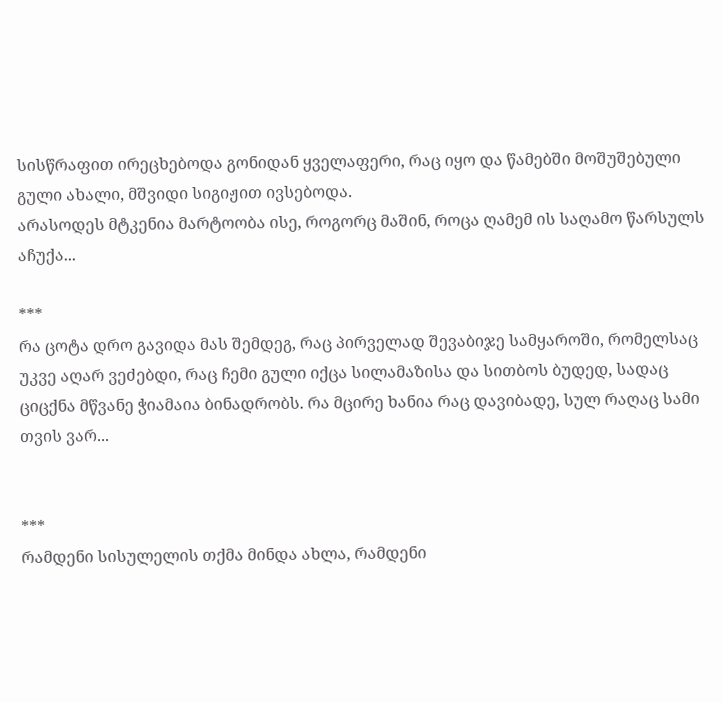სისწრაფით ირეცხებოდა გონიდან ყველაფერი, რაც იყო და წამებში მოშუშებული გული ახალი, მშვიდი სიგიჟით ივსებოდა.
არასოდეს მტკენია მარტოობა ისე, როგორც მაშინ, როცა ღამემ ის საღამო წარსულს აჩუქა...

***
რა ცოტა დრო გავიდა მას შემდეგ, რაც პირველად შევაბიჯე სამყაროში, რომელსაც უკვე აღარ ვეძებდი, რაც ჩემი გული იქცა სილამაზისა და სითბოს ბუდედ, სადაც ციცქნა მწვანე ჭიამაია ბინადრობს. რა მცირე ხანია რაც დავიბადე, სულ რაღაც სამი თვის ვარ...


***
რამდენი სისულელის თქმა მინდა ახლა, რამდენი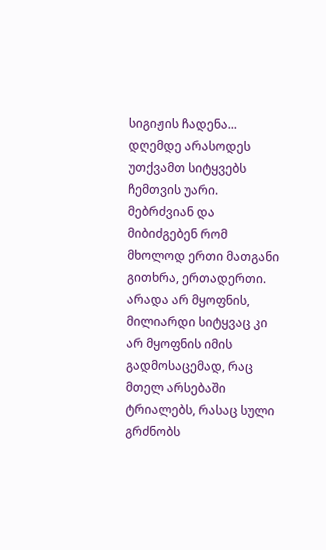სიგიჟის ჩადენა... დღემდე არასოდეს უთქვამთ სიტყვებს ჩემთვის უარი. მებრძვიან და მიბიძგებენ რომ მხოლოდ ერთი მათგანი გითხრა, ერთადერთი. არადა არ მყოფნის, მილიარდი სიტყვაც კი არ მყოფნის იმის გადმოსაცემად, რაც მთელ არსებაში ტრიალებს, რასაც სული გრძნობს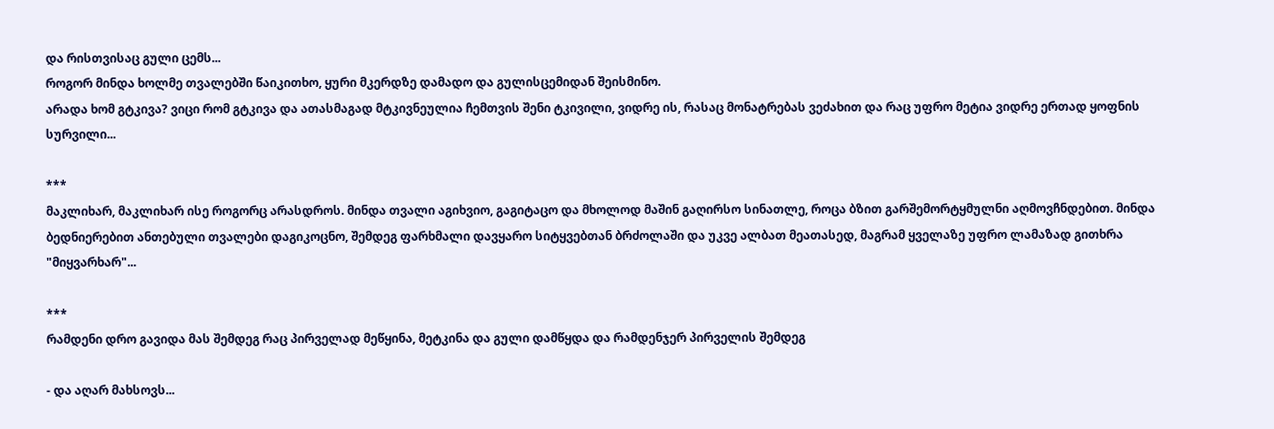და რისთვისაც გული ცემს...
როგორ მინდა ხოლმე თვალებში წაიკითხო, ყური მკერდზე დამადო და გულისცემიდან შეისმინო.
არადა ხომ გტკივა? ვიცი რომ გტკივა და ათასმაგად მტკივნეულია ჩემთვის შენი ტკივილი, ვიდრე ის, რასაც მონატრებას ვეძახით და რაც უფრო მეტია ვიდრე ერთად ყოფნის სურვილი...

***
მაკლიხარ, მაკლიხარ ისე როგორც არასდროს. მინდა თვალი აგიხვიო, გაგიტაცო და მხოლოდ მაშინ გაღირსო სინათლე, როცა ბზით გარშემორტყმულნი აღმოვჩნდებით. მინდა ბედნიერებით ანთებული თვალები დაგიკოცნო, შემდეგ ფარხმალი დავყარო სიტყვებთან ბრძოლაში და უკვე ალბათ მეათასედ, მაგრამ ყველაზე უფრო ლამაზად გითხრა "მიყვარხარ"...

***
რამდენი დრო გავიდა მას შემდეგ რაც პირველად მეწყინა, მეტკინა და გული დამწყდა და რამდენჯერ პირველის შემდეგ

- და აღარ მახსოვს...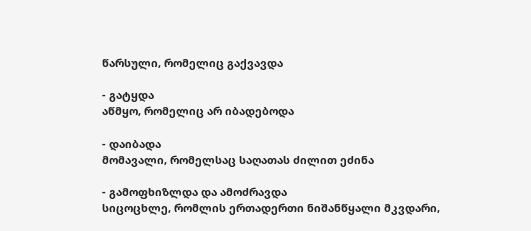წარსული, რომელიც გაქვავდა

- გატყდა
აწმყო, რომელიც არ იბადებოდა

- დაიბადა
მომავალი, რომელსაც საღათას ძილით ეძინა

- გამოფხიზლდა და ამოძრავდა
სიცოცხლე, რომლის ერთადერთი ნიშანწყალი მკვდარი,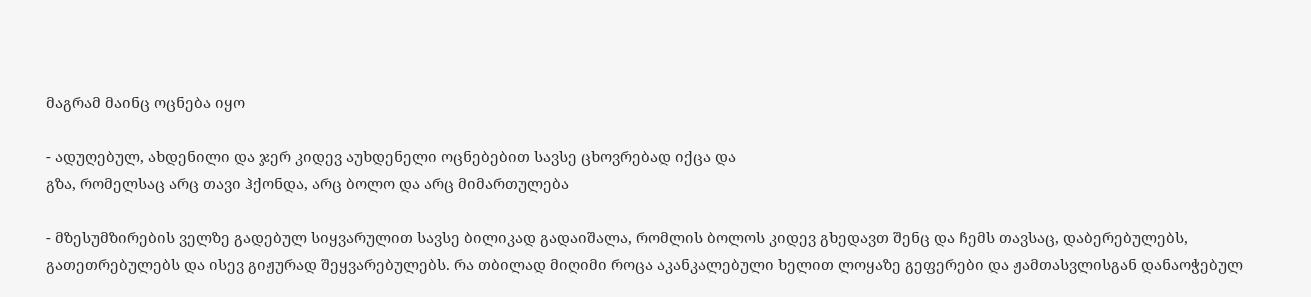მაგრამ მაინც ოცნება იყო

- ადუღებულ, ახდენილი და ჯერ კიდევ აუხდენელი ოცნებებით სავსე ცხოვრებად იქცა და
გზა, რომელსაც არც თავი ჰქონდა, არც ბოლო და არც მიმართულება

- მზესუმზირების ველზე გადებულ სიყვარულით სავსე ბილიკად გადაიშალა, რომლის ბოლოს კიდევ გხედავთ შენც და ჩემს თავსაც, დაბერებულებს, გათეთრებულებს და ისევ გიჟურად შეყვარებულებს. რა თბილად მიღიმი როცა აკანკალებული ხელით ლოყაზე გეფერები და ჟამთასვლისგან დანაოჭებულ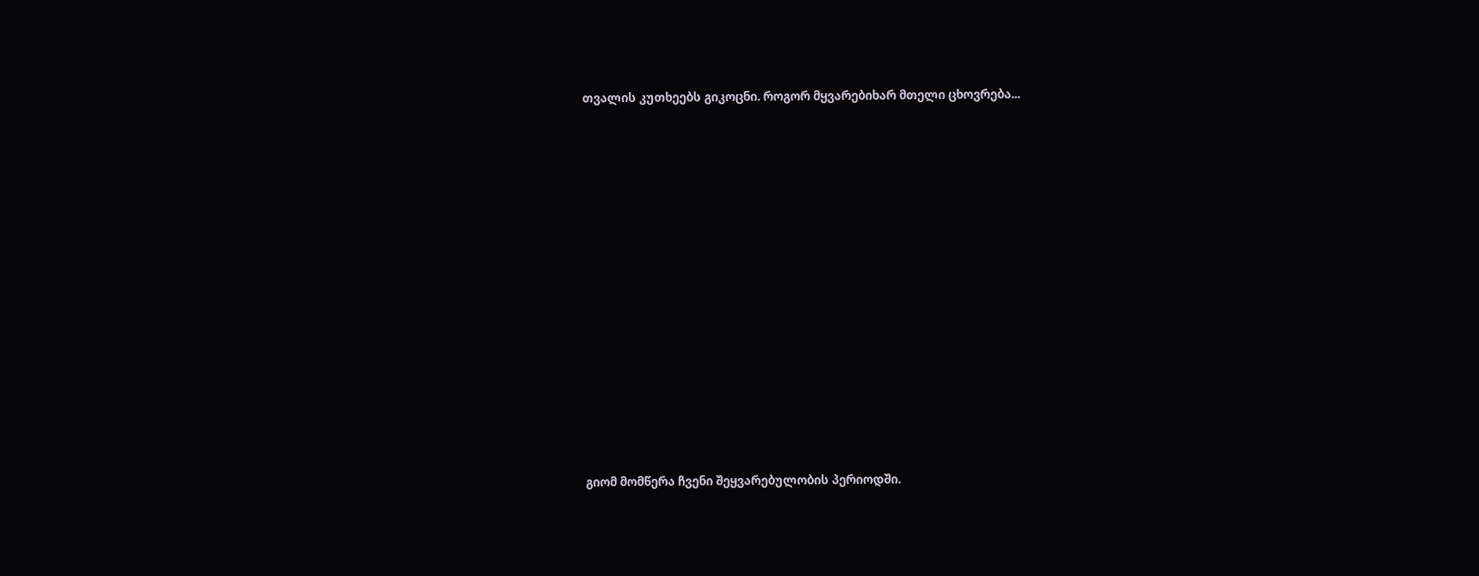თვალის კუთხეებს გიკოცნი. როგორ მყვარებიხარ მთელი ცხოვრება...














გიომ მომწერა ჩვენი შეყვარებულობის პერიოდში.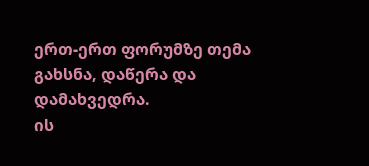ერთ-ერთ ფორუმზე თემა გახსნა, დაწერა და დამახვედრა.
ის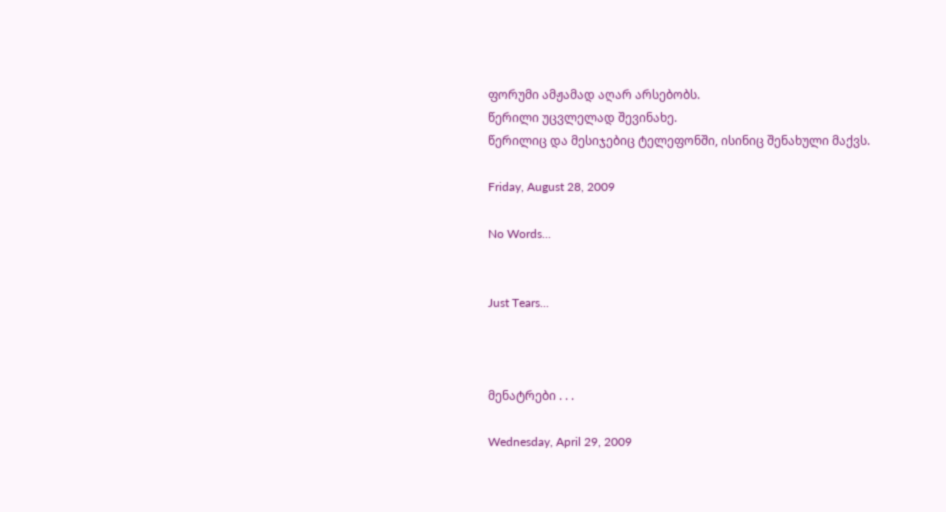ფორუმი ამჟამად აღარ არსებობს.
წერილი უცვლელად შევინახე.
წერილიც და მესიჯებიც ტელეფონში, ისინიც შენახული მაქვს.

Friday, August 28, 2009

No Words...


Just Tears...



მენატრები . . .

Wednesday, April 29, 2009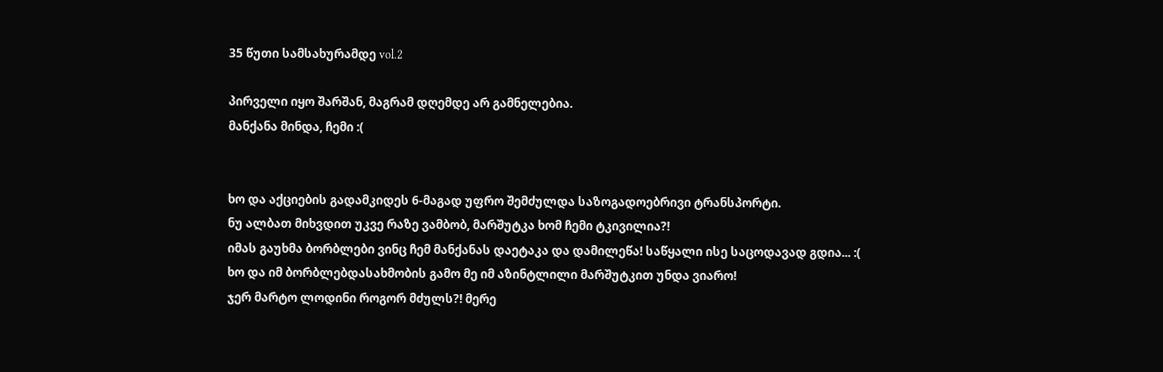35 წუთი სამსახურამდე vol.2

პირველი იყო შარშან, მაგრამ დღემდე არ გამნელებია.
მანქანა მინდა, ჩემი :(


ხო და აქციების გადამკიდეს 6-მაგად უფრო შემძულდა საზოგადოებრივი ტრანსპორტი.
ნუ ალბათ მიხვდით უკვე რაზე ვამბობ, მარშუტკა ხომ ჩემი ტკივილია?!
იმას გაუხმა ბორბლები ვინც ჩემ მანქანას დაეტაკა და დამილეწა! საწყალი ისე საცოდავად გდია... :(
ხო და იმ ბორბლებდასახმობის გამო მე იმ აზინტლილი მარშუტკით უნდა ვიარო!
ჯერ მარტო ლოდინი როგორ მძულს?! მერე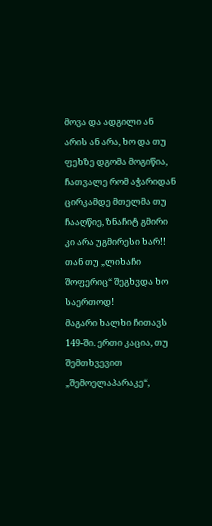მოვა და ადგილი ან არის ან არა, ხო და თუ ფეხზე დგომა მოგიწია, ჩათვალე რომ აჭარიდან ცირკამდე მთელმა თუ ჩააღწიე, ზნაჩიტ გმირი კი არა უგმირესი ხარ!!
თან თუ „ლიხაჩი შოფერიც“ შეგხვდა ხო საერთოდ!
მაგარი ხალხი ჩითავს 149-ში. ერთი კაცია, თუ შემთხვევით „შემოელაპარაკე“,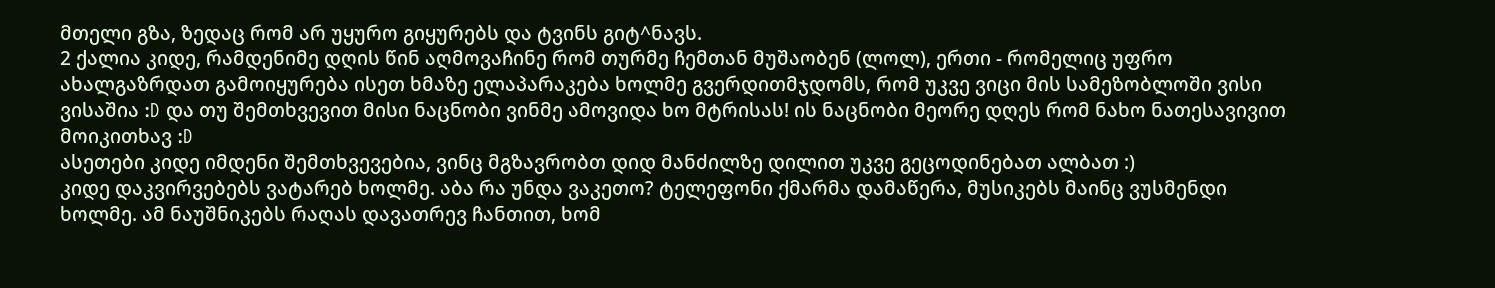მთელი გზა, ზედაც რომ არ უყურო გიყურებს და ტვინს გიტ^ნავს.
2 ქალია კიდე, რამდენიმე დღის წინ აღმოვაჩინე რომ თურმე ჩემთან მუშაობენ (ლოლ), ერთი - რომელიც უფრო ახალგაზრდათ გამოიყურება ისეთ ხმაზე ელაპარაკება ხოლმე გვერდითმჯდომს, რომ უკვე ვიცი მის სამეზობლოში ვისი ვისაშია :D და თუ შემთხვევით მისი ნაცნობი ვინმე ამოვიდა ხო მტრისას! ის ნაცნობი მეორე დღეს რომ ნახო ნათესავივით მოიკითხავ :D
ასეთები კიდე იმდენი შემთხვევებია, ვინც მგზავრობთ დიდ მანძილზე დილით უკვე გეცოდინებათ ალბათ :)
კიდე დაკვირვებებს ვატარებ ხოლმე. აბა რა უნდა ვაკეთო? ტელეფონი ქმარმა დამაწერა, მუსიკებს მაინც ვუსმენდი ხოლმე. ამ ნაუშნიკებს რაღას დავათრევ ჩანთით, ხომ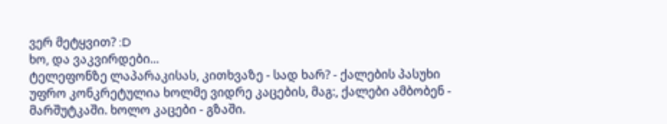ვერ მეტყვით? :D
ხო, და ვაკვირდები...
ტელეფონზე ლაპარაკისას, კითხვაზე - სად ხარ? - ქალების პასუხი უფრო კონკრეტულია ხოლმე ვიდრე კაცების, მაგ:, ქალები ამბობენ - მარშუტკაში. ხოლო კაცები - გზაში.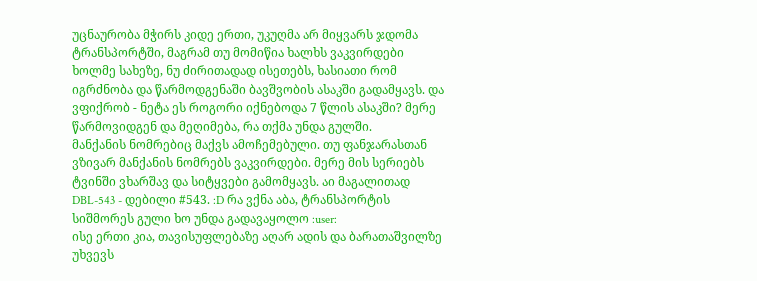უცნაურობა მჭირს კიდე ერთი, უკუღმა არ მიყვარს ჯდომა ტრანსპორტში, მაგრამ თუ მომიწია ხალხს ვაკვირდები ხოლმე სახეზე, ნუ ძირითადად ისეთებს, ხასიათი რომ იგრძნობა და წარმოდგენაში ბავშვობის ასაკში გადამყავს. და ვფიქრობ - ნეტა ეს როგორი იქნებოდა 7 წლის ასაკში? მერე წარმოვიდგენ და მეღიმება, რა თქმა უნდა გულში.
მანქანის ნომრებიც მაქვს ამოჩემებული. თუ ფანჯარასთან ვზივარ მანქანის ნომრებს ვაკვირდები. მერე მის სერიებს ტვინში ვხარშავ და სიტყვები გამომყავს. აი მაგალითად DBL-543 - დებილი #543. :D რა ვქნა აბა, ტრანსპორტის სიშმორეს გული ხო უნდა გადავაყოლო :user:
ისე ერთი კია, თავისუფლებაზე აღარ ადის და ბარათაშვილზე უხვევს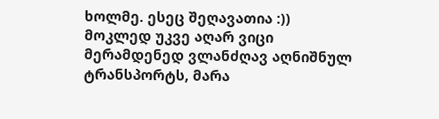ხოლმე. ესეც შეღავათია :))
მოკლედ უკვე აღარ ვიცი მერამდენედ ვლანძღავ აღნიშნულ ტრანსპორტს, მარა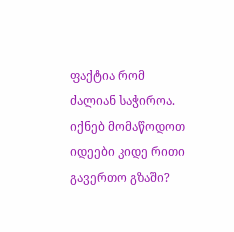ფაქტია რომ ძალიან საჭიროა.
იქნებ მომაწოდოთ იდეები კიდე რითი გავერთო გზაში?